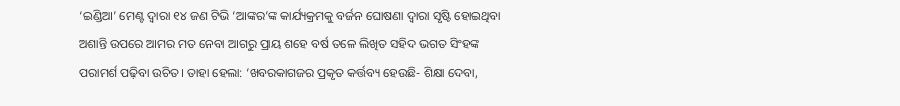‘ଇଣ୍ଡିଆ’ ମେଣ୍ଟ ଦ୍ବାରା ୧୪ ଜଣ ଟିଭି ‘ଆଙ୍କର’ଙ୍କ କାର୍ଯ୍ୟକ୍ରମକୁ ବର୍ଜନ ଘୋଷଣା ଦ୍ବାରା ସୃଷ୍ଟି ହୋଇଥିବା ଅଶାନ୍ତି ଉପରେ ଆମର ମତ ନେବା ଆଗରୁ ପ୍ରାୟ ଶହେ ବର୍ଷ ତଳେ ଲିଖିତ ସହିଦ ଭଗତ ସିଂହଙ୍କ ପରାମର୍ଶ ପଢ଼ିବା ଉଚିତ। ତାହା ହେଲା: ‘ଖବରକାଗଜର ପ୍ରକୃତ କର୍ତ୍ତବ୍ୟ ହେଉଛି- ଶିକ୍ଷା ଦେବା,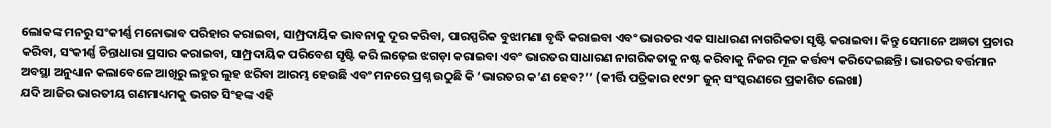ଲୋକଙ୍କ ମନରୁ ସଂକୀର୍ଣ୍ଣ ମନୋଭାବ ପରିହାର କରାଇବା, ସାମ୍ପ୍ରଦାୟିକ ଭାବନାକୁ ଦୂର କରିବା, ପାରସ୍ପରିକ ବୁଝାମଣା ବୃଦ୍ଧି କରାଇବା ଏବଂ ଭାରତର ଏକ ସାଧାରଣ ନାଗରିକତା ସୃଷ୍ଟି କରାଇବା। କିନ୍ତୁ ସେମାନେ ଅଜ୍ଞତା ପ୍ରଚାର କରିବା, ସଂକୀର୍ଣ୍ଣ ଚିନ୍ତାଧାରା ପ୍ରସାର କରାଇବା, ସାମ୍ପ୍ରଦାୟିକ ପରିବେଶ ସୃଷ୍ଟି କରି ଲଢ଼େଇ ଝଗଡ଼ା କରାଇବା ଏବଂ ଭାରତର ସାଧାରଣ ନାଗରିକତାକୁ ନଷ୍ଟ କରିବାକୁ ନିଜର ମୂଳ କର୍ତ୍ତବ୍ୟ କରିଦେଇଛନ୍ତି। ଭାରତର ବର୍ତ୍ତମାନ ଅବସ୍ଥା ଅନୁଧ୍ୟାନ କଲାବେଳେ ଆଖିରୁ ଲହୁର ଲୁହ ଝରିବା ଆରମ୍ଭ ହେଉଛି ଏବଂ ମନରେ ପ୍ରଶ୍ନ ଉଠୁଛି କି ‘ଭାରତର କ’ଣ ହେବ?’’ (କୀର୍ତ୍ତି ପତ୍ରିକାର ୧୯୨୮ ଜୁନ୍‌ ସଂସ୍କରଣରେ ପ୍ରକାଶିତ ଲେଖା)
ଯଦି ଆଜିର ଭାରତୀୟ ଗଣମାଧ୍ୟମକୁ ଭଗତ ସିଂହଙ୍କ ଏହି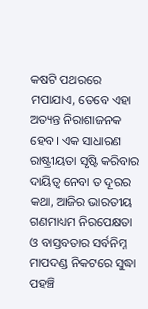କଷଟି ପଥରରେ ମପାଯାଏ, ତେବେ ଏହା ଅତ୍ୟନ୍ତ ନିରାଶାଜନକ ହେବ। ଏକ ସାଧାରଣ ରାଷ୍ଟ୍ରୀୟତା ସୃଷ୍ଟି କରିବାର ଦାୟିତ୍ବ ନେବା ତ ଦୂରର କଥା, ଆଜିର ଭାରତୀୟ ଗଣମାଧ୍ୟମ ନିରପେକ୍ଷତା ଓ ବାସ୍ତବତାର ସର୍ବନିମ୍ନ ମାପଦଣ୍ଡ ନିକଟରେ ସୁଦ୍ଧା ପହଞ୍ଚି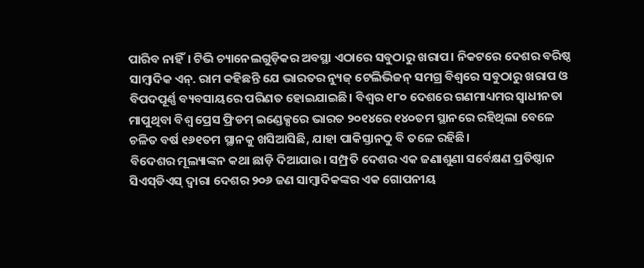ପାରିବ ନାହିଁ। ଟିଭି ଚ୍ୟାନେଲଗୁଡ଼ିକର ଅବସ୍ଥା ଏଠାରେ ସବୁଠାରୁ ଖରାପ। ନିକଟରେ ଦେଶର ବରିଷ୍ଠ ସାମ୍ବାଦିକ ଏନ୍‌. ରାମ କହିଛନ୍ତି ଯେ ଭାରତର ନ୍ୟୁଜ୍‌ ଟେଲିଭିଜନ୍‌ ସମଗ୍ର ବିଶ୍ବରେ ସବୁଠାରୁ ଖରାପ ଓ ବିପଦପୂର୍ଣ୍ଣ ବ୍ୟବସାୟରେ ପରିଣତ ହୋଇଯାଇଛି। ବିଶ୍ବର ୧୮୦ ଦେଶରେ ଗଣମାଧ୍ୟମର ସ୍ବାଧୀନତା ମାପୁଥିବା ବିଶ୍ବ ପ୍ରେସ ଫ୍ରିଡମ୍‌ ଇଣ୍ଡେକ୍ସରେ ଭାରତ ୨୦୧୪ରେ ୧୪୦ତମ ସ୍ଥାନରେ ରହିଥିଲା ବେଳେ ଚଳିତ ବର୍ଷ ୧୬୧ତମ ସ୍ଥାନକୁ ଖସିଆସିଛି, ଯାହା ପାକିସ୍ତାନଠୁ ବି ତଳେ ରହିଛି।
ବିଦେଶର ମୂଲ୍ୟାଙ୍କନ କଥା ଛାଡ଼ି ଦିଆଯାଉ। ସମ୍ପ୍ରତି ଦେଶର ଏକ ଜଣାଶୁଣା ସର୍ବେକ୍ଷଣ ପ୍ରତିଷ୍ଠାନ ସିଏସ୍‌ଡିଏସ୍‌ ଦ୍ବାରା ଦେଶର ୨୦୬ ଜଣ ସାମ୍ବାଦିକଙ୍କର ଏକ ଗୋପନୀୟ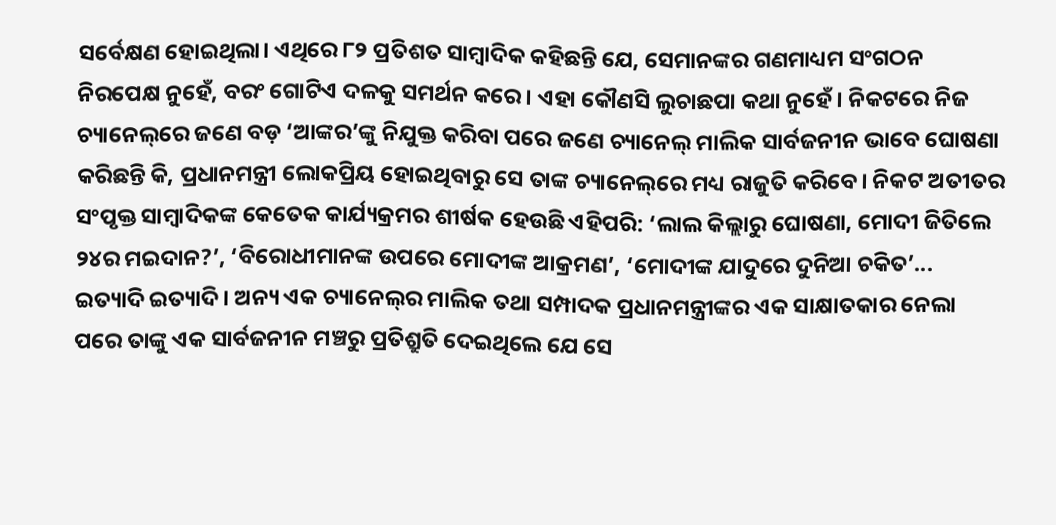ସର୍ବେକ୍ଷଣ ହୋଇଥିଲା। ଏଥିରେ ୮୨ ପ୍ରତିଶତ ସାମ୍ବାଦିକ କହିଛନ୍ତି ଯେ, ସେମାନଙ୍କର ଗଣମାଧ୍ୟମ ସଂଗଠନ ନିରପେକ୍ଷ ନୁହେଁ, ବରଂ ଗୋଟିଏ ଦଳକୁ ସମର୍ଥନ କରେ। ଏହା କୌଣସି ଲୁଚାଛପା କଥା ନୁହେଁ। ନିକଟରେ ନିଜ ଚ୍ୟାନେଲ୍‌ରେ ଜଣେ ବଡ଼ ‘ଆଙ୍କର’ଙ୍କୁ ନିଯୁକ୍ତ କରିବା ପରେ ଜଣେ ଚ୍ୟାନେଲ୍‌ ମାଲିକ ସାର୍ବଜନୀନ ଭାବେ ଘୋଷଣା କରିଛନ୍ତି କି, ପ୍ରଧାନମନ୍ତ୍ରୀ ଲୋକପ୍ରିୟ ହୋଇଥିବାରୁ ସେ ତାଙ୍କ ଚ୍ୟାନେଲ୍‌ରେ ମଧ୍ୟ ରାଜୁତି କରିବେ। ନିକଟ ଅତୀତର ସଂପୃକ୍ତ ସାମ୍ବାଦିକଙ୍କ କେତେକ କାର୍ଯ୍ୟକ୍ରମର ଶୀର୍ଷକ ହେଉଛି ଏହିପରି: ‘ଲାଲ କିଲ୍ଲାରୁ ଘୋଷଣା, ମୋଦୀ ଜିତିଲେ ୨୪ର ମଇଦାନ?’, ‘ବିରୋଧୀମାନଙ୍କ ଉପରେ ମୋଦୀଙ୍କ ଆକ୍ରମଣ’, ‘ମୋଦୀଙ୍କ ଯାଦୁରେ ଦୁନିଆ ଚକିତ’... ଇତ୍ୟାଦି ଇତ୍ୟାଦି। ଅନ୍ୟ ଏକ ଚ୍ୟାନେଲ୍‌ର ମାଲିକ ତଥା ସମ୍ପାଦକ ପ୍ରଧାନମନ୍ତ୍ରୀଙ୍କର ଏକ ସାକ୍ଷାତକାର ନେଲା ପରେ ତାଙ୍କୁ ଏକ ସାର୍ବଜନୀନ ମଞ୍ଚରୁ ପ୍ରତିଶ୍ରୁତି ଦେଇଥିଲେ ଯେ ସେ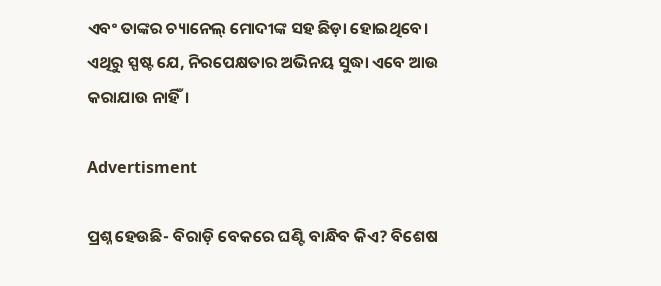ଏବଂ ତାଙ୍କର ଚ୍ୟାନେଲ୍‌ ମୋଦୀଙ୍କ ସହ ଛିଡ଼ା ହୋଇଥିବେ। ଏଥିରୁ ସ୍ପଷ୍ଟ ଯେ, ନିରପେକ୍ଷତାର ଅଭିନୟ ସୁଦ୍ଧା ଏବେ ଆଉ କରାଯାଉ ନାହିଁ।

Advertisment

ପ୍ରଶ୍ନ ହେଉଛି- ବିରାଡ଼ି ବେକରେ ଘଣ୍ଟି ବାନ୍ଧିବ କିଏ? ବିଶେଷ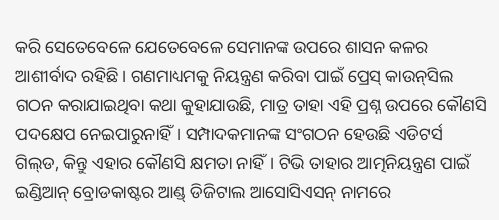କରି ସେତେବେଳେ ଯେତେବେଳେ ସେମାନଙ୍କ ଉପରେ ଶାସନ କଳର ଆଶୀର୍ବାଦ ରହିଛି। ଗଣମାଧ୍ୟମକୁ ନିୟନ୍ତ୍ରଣ କରିବା ପାଇଁ ପ୍ରେସ୍‌ କାଉନ୍‌ସିଲ ଗଠନ କରାଯାଇଥିବା କଥା କୁହାଯାଉଛି, ମାତ୍ର ତାହା ଏହି ପ୍ରଶ୍ନ ଉପରେ କୌଣସି ପଦକ୍ଷେପ ନେଇପାରୁନାହିଁ। ସମ୍ପାଦକମାନଙ୍କ ସଂଗଠନ ହେଉଛି ଏଡିଟର୍ସ ଗିଲ୍‌ଡ, କିନ୍ତୁ ଏହାର କୌଣସି କ୍ଷମତା ନାହିଁ। ଟିଭି ତାହାର ଆତ୍ମନିୟନ୍ତ୍ରଣ ପାଇଁ ଇଣ୍ଡିଆନ୍‌ ବ୍ରୋଡକାଷ୍ଟର ଆଣ୍ଡ୍‌ ଡିଜିଟାଲ ଆସୋସିଏସନ୍‌ ନାମରେ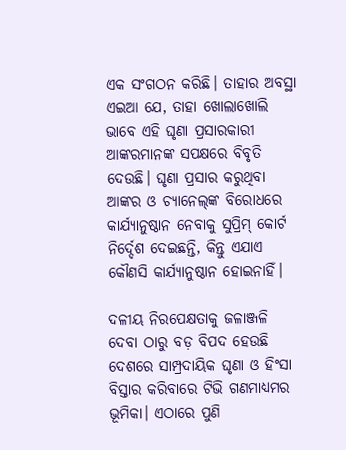ଏକ ସଂଗଠନ କରିଛି। ତାହାର ଅବସ୍ଥା ଏଇଆ ଯେ, ତାହା ଖୋଲାଖୋଲି ଭାବେ ଏହି ଘୃଣା ପ୍ରସାରକାରୀ ଆଙ୍କରମାନଙ୍କ ସପକ୍ଷରେ ବିବୃତି ଦେଉଛି। ଘୃଣା ପ୍ରସାର କରୁଥିବା ଆଙ୍କର ଓ ଚ୍ୟାନେଲ୍‌ଙ୍କ ବିରୋଧରେ କାର୍ଯ୍ୟାନୁଷ୍ଠାନ ନେବାକୁ ସୁପ୍ରିମ୍‌ କୋର୍ଟ ନିର୍ଦ୍ଦେଶ ଦେଇଛନ୍ତି, କିନ୍ତୁ ଏଯାଏ କୌଣସି କାର୍ଯ୍ୟାନୁଷ୍ଠାନ ହୋଇନାହିଁ।

ଦଳୀୟ ନିରପେକ୍ଷତାକୁ ଜଳାଞ୍ଜଳି ଦେବା ଠାରୁ ବଡ଼ ବିପଦ ହେଉଛି ଦେଶରେ ସାମ୍ପ୍ରଦାୟିକ ଘୃଣା ଓ ହିଂସା ବିସ୍ତାର କରିବାରେ ଟିଭି ଗଣମାଧ୍ୟମର ଭୂମିକା। ଏଠାରେ ପୁଣି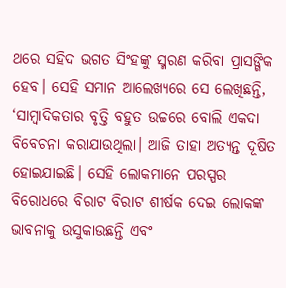ଥରେ ସହିଦ ଭଗତ ସିଂହଙ୍କୁ ସ୍ମରଣ କରିବା ପ୍ରାସଙ୍ଗିକ ହେବ। ସେହି ସମାନ ଆଲେଖ୍ୟରେ ସେ ଲେଖିଛନ୍ତି, ‘ସାମ୍ବାଦିକତାର ବୃତ୍ତି ବହୁତ ଉଚ୍ଚରେ ବୋଲି ଏକଦା ବିବେଚନା କରାଯାଉଥିଲା। ଆଜି ତାହା ଅତ୍ୟନ୍ତ ଦୂଷିତ ହୋଇଯାଇଛି। ସେହି ଲୋକମାନେ ପରସ୍ପର ବିରୋଧରେ ବିରାଟ ବିରାଟ ଶୀର୍ଷକ ଦେଇ ଲୋକଙ୍କ ଭାବନାକୁ ଉସୁକାଉଛନ୍ତି ଏବଂ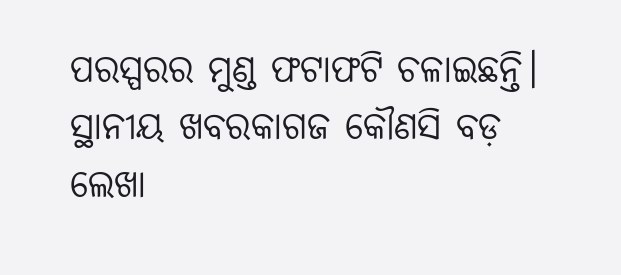ପରସ୍ପରର ମୁଣ୍ଡ ଫଟାଫଟି ଚଳାଇଛନ୍ତି। ସ୍ଥାନୀୟ ଖବରକାଗଜ କୌଣସି ବଡ଼ ଲେଖା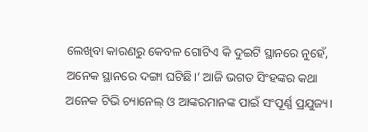ଲେଖିବା କାରଣରୁ କେବଳ ଗୋଟିଏ କି ଦୁଇଟି ସ୍ଥାନରେ ନୁହେଁ, ଅନେକ ସ୍ଥାନରେ ଦଙ୍ଗା ଘଟିଛି।’ ଆଜି ଭଗତ ସିଂହଙ୍କର କଥା ଅନେକ ଟିଭି ଚ୍ୟାନେଲ୍‌ ଓ ଆଙ୍କରମାନଙ୍କ ପାଇଁ ସଂପୂର୍ଣ୍ଣ ପ୍ରଯୁଜ୍ୟ।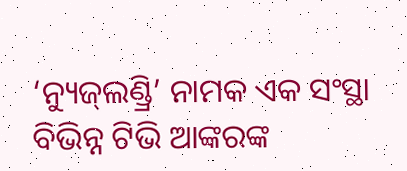‘ନ୍ୟୁଜ୍‌ଲଣ୍ଡ୍ରି’ ନାମକ ଏକ ସଂସ୍ଥା ବିଭିନ୍ନ ଟିଭି ଆଙ୍କରଙ୍କ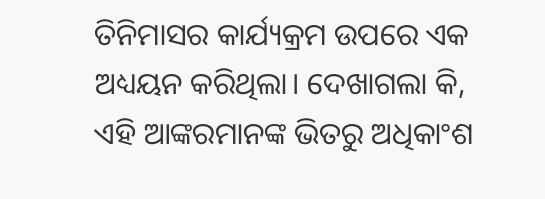ତିନିମାସର କାର୍ଯ୍ୟକ୍ରମ ଉପରେ ଏକ ଅଧ୍ୟୟନ କରିଥିଲା। ଦେଖାଗଲା କି, ଏହି ଆଙ୍କରମାନଙ୍କ ଭିତରୁ ଅଧିକାଂଶ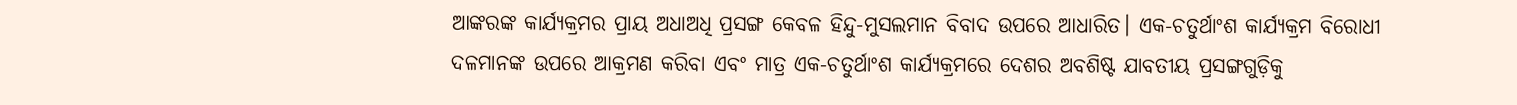ଆଙ୍କରଙ୍କ କାର୍ଯ୍ୟକ୍ରମର ପ୍ରାୟ ଅଧାଅଧି ପ୍ରସଙ୍ଗ କେବଳ ହିନ୍ଦୁ-ମୁସଲମାନ ବିବାଦ ଉପରେ ଆଧାରିତ। ଏକ-ଚତୁର୍ଥାଂଶ କାର୍ଯ୍ୟକ୍ରମ ବିରୋଧୀ ଦଳମାନଙ୍କ ଉପରେ ଆକ୍ରମଣ କରିବା ଏବଂ ମାତ୍ର ଏକ-ଚତୁର୍ଥାଂଶ କାର୍ଯ୍ୟକ୍ରମରେ ଦେଶର ଅବଶିଷ୍ଟ ଯାବତୀୟ ପ୍ରସଙ୍ଗଗୁଡ଼ିକୁ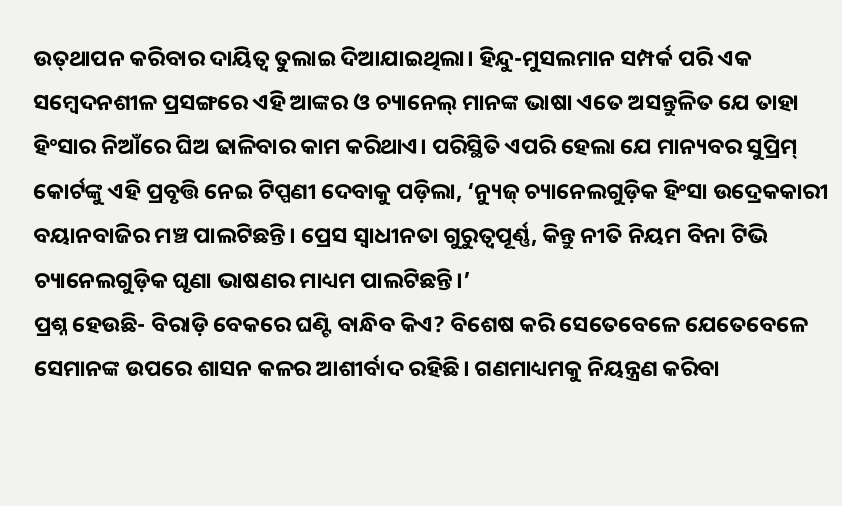ଉତ୍‌ଥାପନ କରିବାର ଦାୟିତ୍ବ ତୁଲାଇ ଦିଆଯାଇଥିଲା। ହିନ୍ଦୁ-ମୁସଲମାନ ସମ୍ପର୍କ ପରି ଏକ ସମ୍ବେଦନଶୀଳ ପ୍ରସଙ୍ଗରେ ଏହି ଆଙ୍କର ଓ ଚ୍ୟାନେଲ୍‌ ମାନଙ୍କ ଭାଷା ଏତେ ଅସନ୍ତୁଳିତ ଯେ ତାହା ହିଂସାର ନିଆଁରେ ଘିଅ ଢାଳିବାର କାମ କରିଥାଏ। ପରିସ୍ଥିତି ଏପରି ହେଲା ଯେ ମାନ୍ୟବର ସୁପ୍ରିମ୍‌ କୋର୍ଟଙ୍କୁ ଏହି ପ୍ରବୃତ୍ତି ନେଇ ଟିପ୍ପଣୀ ଦେବାକୁ ପଡ଼ିଲା, ‘ନ୍ୟୁଜ୍‌ ଚ୍ୟାନେଲଗୁଡ଼ିକ ହିଂସା ଉଦ୍ରେକକାରୀ ବୟାନବାଜିର ମଞ୍ଚ ପାଲଟିଛନ୍ତି। ପ୍ରେସ ସ୍ବାଧୀନତା ଗୁରୁତ୍ବପୂର୍ଣ୍ଣ, କିନ୍ତୁ ନୀତି ନିୟମ ବିନା ଟିଭି ଚ୍ୟାନେଲଗୁଡ଼ିକ ଘୃଣା ଭାଷଣର ମାଧ୍ୟମ ପାଲଟିଛନ୍ତି।’
ପ୍ରଶ୍ନ ହେଉଛି- ବିରାଡ଼ି ବେକରେ ଘଣ୍ଟି ବାନ୍ଧିବ କିଏ? ବିଶେଷ କରି ସେତେବେଳେ ଯେତେବେଳେ ସେମାନଙ୍କ ଉପରେ ଶାସନ କଳର ଆଶୀର୍ବାଦ ରହିଛି। ଗଣମାଧ୍ୟମକୁ ନିୟନ୍ତ୍ରଣ କରିବା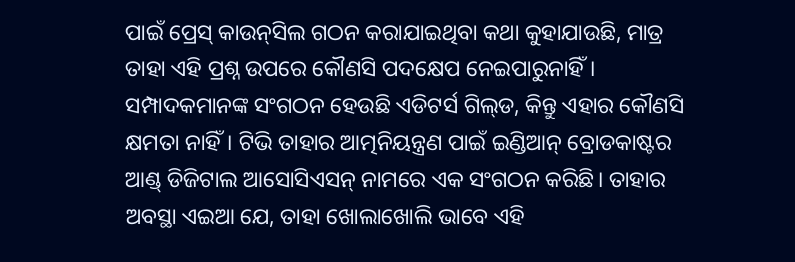ପାଇଁ ପ୍ରେସ୍‌ କାଉନ୍‌ସିଲ ଗଠନ କରାଯାଇଥିବା କଥା କୁହାଯାଉଛି, ମାତ୍ର ତାହା ଏହି ପ୍ରଶ୍ନ ଉପରେ କୌଣସି ପଦକ୍ଷେପ ନେଇପାରୁନାହିଁ। ସମ୍ପାଦକମାନଙ୍କ ସଂଗଠନ ହେଉଛି ଏଡିଟର୍ସ ଗିଲ୍‌ଡ, କିନ୍ତୁ ଏହାର କୌଣସି କ୍ଷମତା ନାହିଁ। ଟିଭି ତାହାର ଆତ୍ମନିୟନ୍ତ୍ରଣ ପାଇଁ ଇଣ୍ଡିଆନ୍‌ ବ୍ରୋଡକାଷ୍ଟର ଆଣ୍ଡ୍‌ ଡିଜିଟାଲ ଆସୋସିଏସନ୍‌ ନାମରେ ଏକ ସଂଗଠନ କରିଛି। ତାହାର ଅବସ୍ଥା ଏଇଆ ଯେ, ତାହା ଖୋଲାଖୋଲି ଭାବେ ଏହି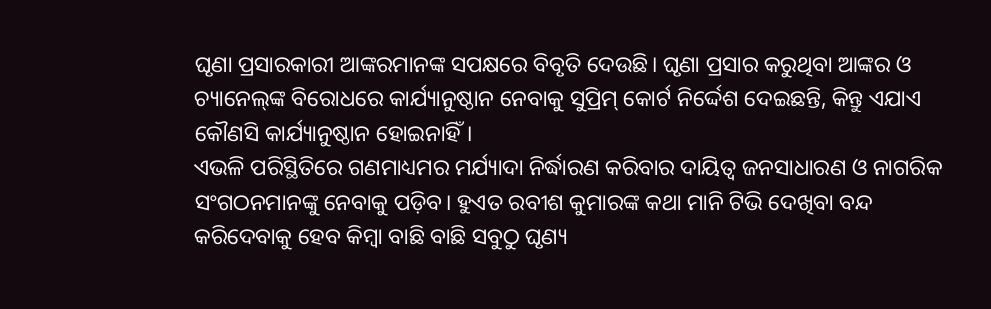ଘୃଣା ପ୍ରସାରକାରୀ ଆଙ୍କରମାନଙ୍କ ସପକ୍ଷରେ ବିବୃତି ଦେଉଛି। ଘୃଣା ପ୍ରସାର କରୁଥିବା ଆଙ୍କର ଓ ଚ୍ୟାନେଲ୍‌ଙ୍କ ବିରୋଧରେ କାର୍ଯ୍ୟାନୁଷ୍ଠାନ ନେବାକୁ ସୁପ୍ରିମ୍‌ କୋର୍ଟ ନିର୍ଦ୍ଦେଶ ଦେଇଛନ୍ତି, କିନ୍ତୁ ଏଯାଏ କୌଣସି କାର୍ଯ୍ୟାନୁଷ୍ଠାନ ହୋଇନାହିଁ।
ଏଭଳି ପରିସ୍ଥିତିରେ ଗଣମାଧ୍ୟମର ମର୍ଯ୍ୟାଦା ନିର୍ଦ୍ଧାରଣ କରିବାର ଦାୟିତ୍ବ ଜନସାଧାରଣ ଓ ନାଗରିକ ସଂଗଠନମାନଙ୍କୁ ନେବାକୁ ପଡ଼ିବ। ହୁଏତ ରବୀଶ କୁମାରଙ୍କ କଥା ମାନି ଟିଭି ଦେଖିବା ବନ୍ଦ କରିଦେବାକୁ ହେବ କିମ୍ବା ବାଛି ବାଛି ସବୁଠୁ ଘୃଣ୍ୟ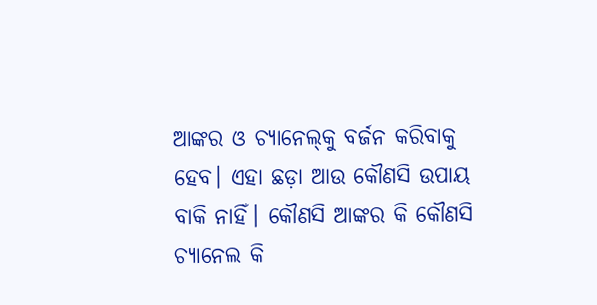ଆଙ୍କର ଓ ଚ୍ୟାନେଲ୍‌କୁ ବର୍ଜନ କରିବାକୁ ହେବ। ଏହା ଛଡ଼ା ଆଉ କୌଣସି ଉପାୟ ବାକି ନାହିଁ। କୌଣସି ଆଙ୍କର କି କୌଣସି ଚ୍ୟାନେଲ କି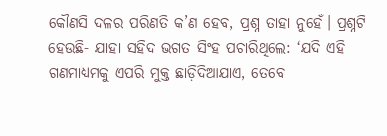କୌଣସି ଦଳର ପରିଣତି କ’ଣ ହେବ, ପ୍ରଶ୍ନ ତାହା ନୁହେଁ। ପ୍ରଶ୍ନଟି ହେଉଛି- ଯାହା ସହିଦ ଭଗତ ସିଂହ ପଚାରିଥିଲେ: ‘ଯଦି ଏହି ଗଣମାଧ୍ୟମକୁ ଏପରି ମୁକ୍ତ ଛାଡ଼ିଦିଆଯାଏ, ତେବେ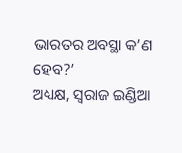ଭାରତର ଅବସ୍ଥା କ’ଣ ହେବ?’
ଅଧ୍ୟକ୍ଷ, ସ୍ବରାଜ ଇଣ୍ଡିଆ